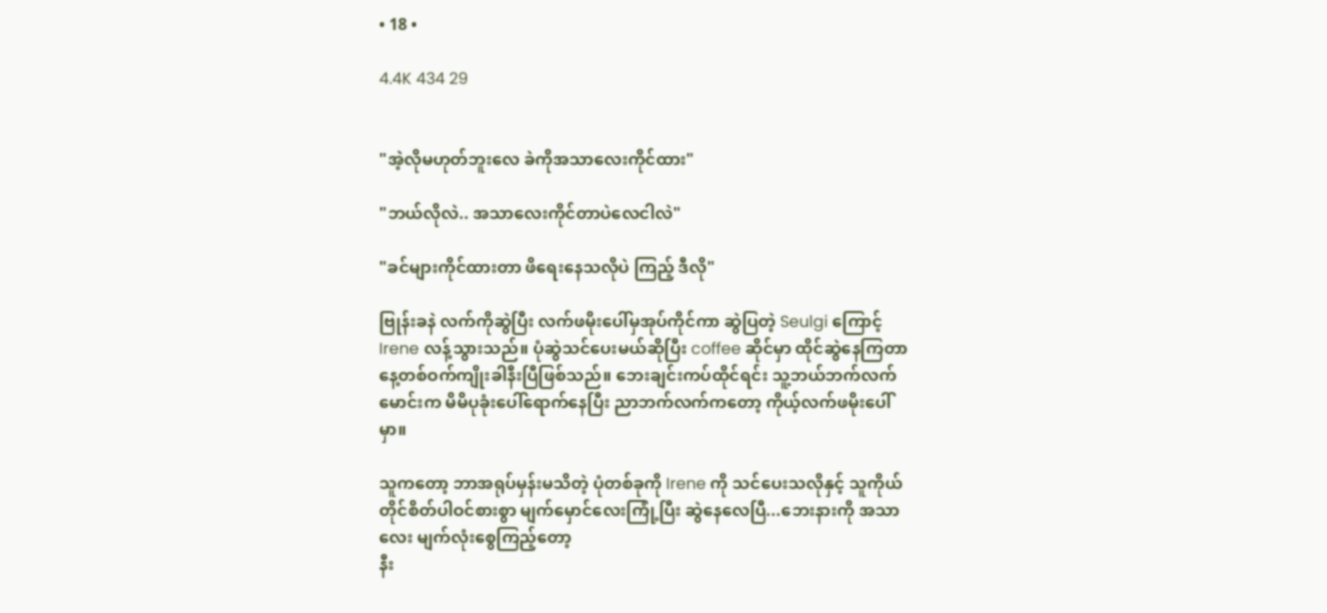• 18 •

4.4K 434 29


"အဲ့လိုမဟုတ်ဘူးလေ ခဲကိုအသာလေးကိုင်ထား"

"ဘယ်လိုလဲ.. အသာလေးကိုင်တာပဲလေငါလဲ"

"ခင်များကိုင်ထားတာ ဖိရေးနေသလိုပဲ ကြည့် ဒီလို"

ဗြုန်းခနဲ လက်ကိုဆွဲပြီး လက်ဖမိုးပေါ်မှအုပ်ကိုင်ကာ ဆွဲပြတဲ့ Seulgi ကြောင့် Irene လန့်သွားသည်။ ပုံဆွဲသင်ပေးမယ်ဆိုပြီး coffee ဆိုင်မှာ ထိုင်ဆွဲနေကြတာ နေ့တစ်ဝက်ကျိုးခါနီးပြီဖြစ်သည်။ ဘေးချင်းကပ်ထိုင်ရင်း သူ့ဘယ်ဘက်လက်မောင်းက မိမိပုခုံးပေါ်ရောက်နေပြီး ညာဘက်လက်ကတော့ ကိုယ့်လက်ဖမိုးပေါ်မှာ။

သူကတော့ ဘာအရုပ်မှန်းမသိတဲ့ ပုံတစ်ခုကို Irene ကို သင်ပေးသလိုနှင့် သူကိုယ်တိုင်စိတ်ပါဝင်စားစွာ မျက်မှောင်လေးကြုံ့ပြီး ဆွဲနေလေပြီ...ဘေးနားကို အသာလေး မျက်လုံးစွေကြည့်တော့
နီး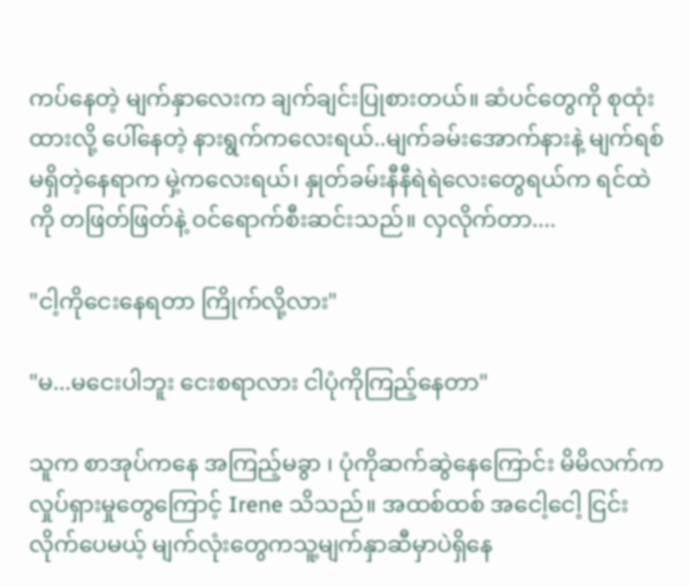ကပ်နေတဲ့ မျက်နှာလေးက ချက်ချင်းပြုစားတယ်။ ဆံပင်တွေကို စုထုံးထားလို့ ပေါ်နေတဲ့ နားရွက်ကလေးရယ်..မျက်ခမ်းအောက်နားနဲ့ မျက်ရစ်မရှိတဲ့နေရာက မှဲ့ကလေးရယ်၊ နှုတ်ခမ်းနီနီရဲရဲလေးတွေရယ်က ရင်ထဲကို တဖြတ်ဖြတ်နဲ့ ဝင်ရောက်စီးဆင်းသည်။ လှလိုက်တာ....

"ငါ့ကိုငေးနေရတာ ကြိုက်လို့လား"

"မ...မငေးပါဘူး ငေးစရာလား ငါပုံကိုကြည့်နေတာ"

သူက စာအုပ်ကနေ အကြည့်မခွာ ၊ ပုံကိုဆက်ဆွဲနေကြောင်း မိမိလက်က လှုပ်ရှားမှုတွေကြောင့် Irene သိသည်။ အထစ်ထစ် အငေါ့ငေါ့ ငြင်းလိုက်ပေမယ့် မျက်လုံးတွေကသူ့မျက်နှာဆီမှာပဲရှိနေ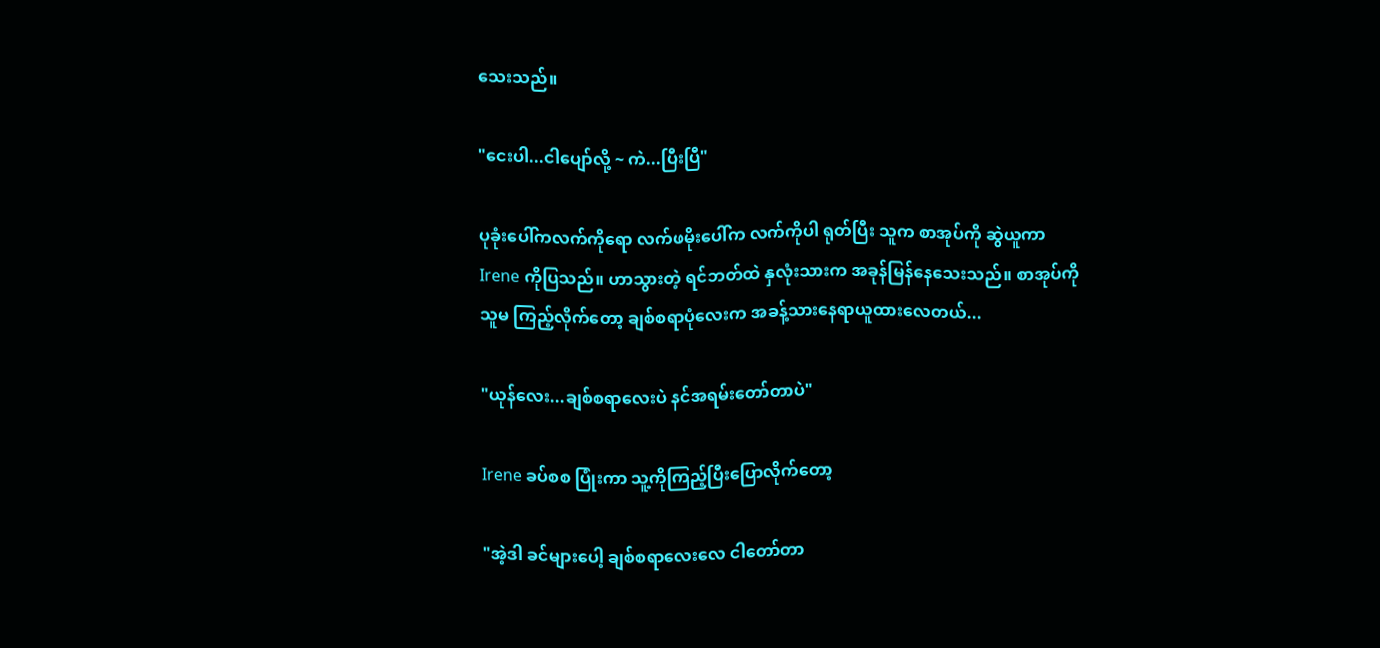သေးသည်။

"ငေးပါ...ငါပျော်လို့ ~ ကဲ...ပြီးပြီ"

ပုခုံးပေါ်ကလက်ကိုရော လက်ဖမိုးပေါ်က လက်ကိုပါ ရုတ်ပြီး သူက စာအုပ်ကို ဆွဲယူကာ Irene ကိုပြသည်။ ဟာသွားတဲ့ ရင်ဘတ်ထဲ နှလုံးသားက အခုန်မြန်နေသေးသည်။ စာအုပ်ကို သူမ ကြည့်လိုက်တော့ ချစ်စရာပုံလေးက အခန့်သားနေရာယူထားလေတယ်...

"ယုန်လေး...ချစ်စရာလေးပဲ နင်အရမ်းတော်တာပဲ"

Irene ခပ်စစ ပြုံးကာ သူ့ကိုကြည့်ပြီးပြောလိုက်တော့

"အဲ့ဒါ ခင်များပေါ့ ချစ်စရာလေးလေ ငါတော်တာ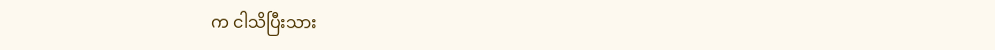က ငါသိပြီးသား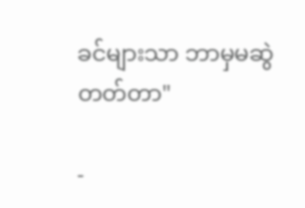ခင်များသာ ဘာမှမဆွဲတတ်တာ"

-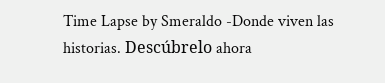Time Lapse by Smeraldo -Donde viven las historias. Descúbrelo ahora